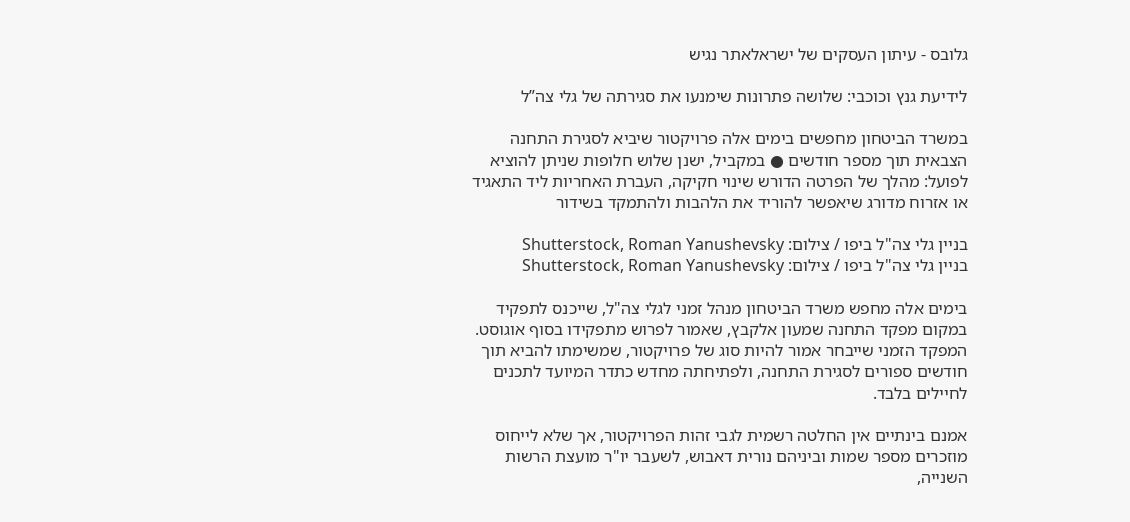גלובס - עיתון העסקים של ישראלאתר נגיש

לידיעת גנץ וכוכבי: שלושה פתרונות שימנעו את סגירתה של גלי צה”ל

במשרד הביטחון מחפשים בימים אלה פרויקטור שיביא לסגירת התחנה הצבאית תוך מספר חודשים ● במקביל, ישנן שלוש חלופות שניתן להוציא לפועל: מהלך של הפרטה הדורש שינוי חקיקה, העברת האחריות ליד התאגיד או אזרוח מדורג שיאפשר להוריד את הלהבות ולהתמקד בשידור

בניין גלי צה"ל ביפו / צילום: Shutterstock, Roman Yanushevsky
בניין גלי צה"ל ביפו / צילום: Shutterstock, Roman Yanushevsky

בימים אלה מחפש משרד הביטחון מנהל זמני לגלי צה"ל, שייכנס לתפקיד במקום מפקד התחנה שמעון אלקבץ, שאמור לפרוש מתפקידו בסוף אוגוסט. המפקד הזמני שייבחר אמור להיות סוג של פרויקטור, שמשימתו להביא תוך חודשים ספורים לסגירת התחנה, ולפתיחתה מחדש כתדר המיועד לתכנים לחיילים בלבד.

אמנם בינתיים אין החלטה רשמית לגבי זהות הפרויקטור, אך שלא לייחוס מוזכרים מספר שמות וביניהם נורית דאבוש, לשעבר יו"ר מועצת הרשות השנייה,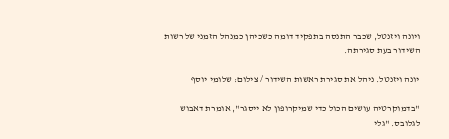ויונה ויזנטל, שכבר התנסה בתפקיד דומה כשכיהן כמנהל הזמני של רשות השידור בעת סגירתה.

יונה ויזנטל. ניהל את סגירת ראשות השידור / צילום: שלומי יוסף

"בדמוקרטיה עושים הכול כדי שמיקרופון לא ייסגר", אומרת דאבוש לגלובס. "גלי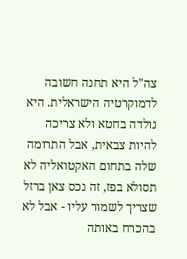צה"ל היא תחנה חשובה לדמוקרטיה הישראלית. היא נולדה בחטא ולא צריכה להיות צבאית, אבל התרומה שלה בתחום האקטואליה לא תסולא בפז, זה נכס צאן ברזל שצריך לשמור עליו - אבל לא בהכרח באותה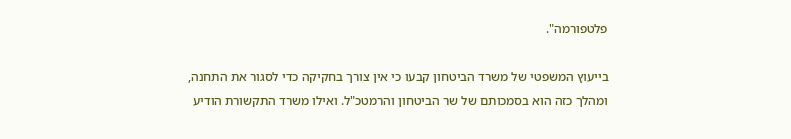פלטפורמה".

בייעוץ המשפטי של משרד הביטחון קבעו כי אין צורך בחקיקה כדי לסגור את התחנה, ומהלך כזה הוא בסמכותם של שר הביטחון והרמטכ"ל. ואילו משרד התקשורת הודיע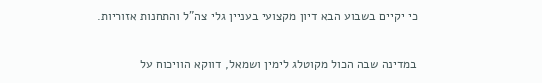כי יקיים בשבוע הבא דיון מקצועי בעניין גלי צה"ל והתחנות אזוריות.

במדינה שבה הכול מקוטלג לימין ושמאל, דווקא הוויכוח על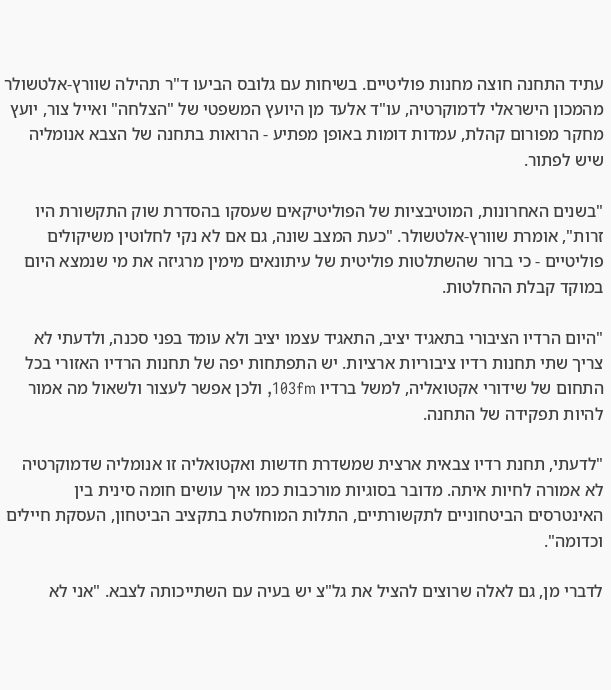עתיד התחנה חוצה מחנות פוליטיים. בשיחות עם גלובס הביעו ד"ר תהילה שוורץ-אלטשולר מהמכון הישראלי לדמוקרטיה, עו"ד אלעד מן היועץ המשפטי של "הצלחה" ואייל צור, יועץ מחקר מפורום קהלת, עמדות דומות באופן מפתיע - הרואות בתחנה של הצבא אנומליה שיש לפתור.

"בשנים האחרונות, המוטיבציות של הפוליטיקאים שעסקו בהסדרת שוק התקשורת היו זרות", אומרת שוורץ-אלטשולר. "כעת המצב שונה, גם אם לא נקי לחלוטין משיקולים פוליטיים - כי ברור שהשתלטות פוליטית של עיתונאים מימין מרגיזה את מי שנמצא היום במוקד קבלת ההחלטות.

"היום הרדיו הציבורי בתאגיד יציב, התאגיד עצמו יציב ולא עומד בפני סכנה, ולדעתי לא צריך שתי תחנות רדיו ציבוריות ארציות. יש התפתחות יפה של תחנות הרדיו האזורי בכל התחום של שידורי אקטואליה, למשל ברדיו 103fm, ולכן אפשר לעצור ולשאול מה אמור להיות תפקידה של התחנה.

"לדעתי, תחנת רדיו צבאית ארצית שמשדרת חדשות ואקטואליה זו אנומליה שדמוקרטיה לא אמורה לחיות איתה. מדובר בסוגיות מורכבות כמו איך עושים חומה סינית בין האינטרסים הביטחוניים לתקשורתיים, התלות המוחלטת בתקציב הביטחון, העסקת חיילים וכדומה".

לדברי מן, גם לאלה שרוצים להציל את גל"צ יש בעיה עם השתייכותה לצבא. "אני לא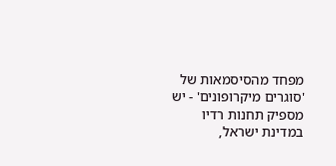מפחד מהסיסמאות של 'סוגרים מיקרופונים' - יש מספיק תחנות רדיו במדינת ישראל,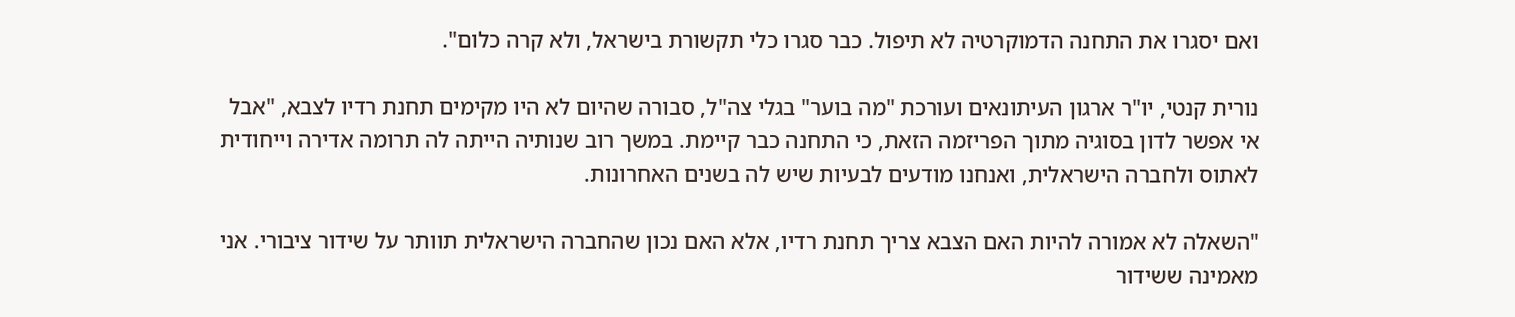ואם יסגרו את התחנה הדמוקרטיה לא תיפול. כבר סגרו כלי תקשורת בישראל, ולא קרה כלום".

נורית קנטי, יו"ר ארגון העיתונאים ועורכת "מה בוער" בגלי צה"ל, סבורה שהיום לא היו מקימים תחנת רדיו לצבא, "אבל אי אפשר לדון בסוגיה מתוך הפריזמה הזאת, כי התחנה כבר קיימת. במשך רוב שנותיה הייתה לה תרומה אדירה וייחודית לאתוס ולחברה הישראלית, ואנחנו מודעים לבעיות שיש לה בשנים האחרונות.

"השאלה לא אמורה להיות האם הצבא צריך תחנת רדיו, אלא האם נכון שהחברה הישראלית תוותר על שידור ציבורי. אני מאמינה ששידור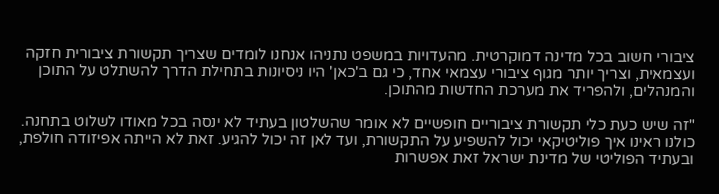ציבורי חשוב בכל מדינה דמוקרטית. מהעדויות במשפט נתניהו אנחנו לומדים שצריך תקשורת ציבורית חזקה ועצמאית, וצריך יותר מגוף ציבורי עצמאי אחד, כי גם ב'כאן' היו ניסיונות בתחילת הדרך להשתלט על התוכן והמנהלים, ולהפריד את מערכת החדשות מהתוכן.

"זה שיש כעת כלי תקשורת ציבוריים חופשיים לא אומר שהשלטון בעתיד לא ינסה בכל מאודו לשלוט בתחנה. כולנו ראינו איך פוליטיקאי יכול להשפיע על התקשורת, ועד לאן זה יכול להגיע. זאת לא הייתה אפיזודה חולפת, ובעתיד הפוליטי של מדינת ישראל זאת אפשרות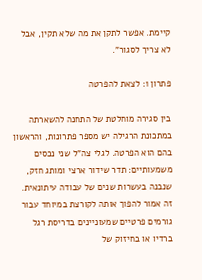קיימת. אפשר לתקן את מה שלא תקין, אבל לא צריך לסגור".

פתרון 1: לצאת להפרטה

בין סגירה מוחלטת של התחנה להשארתה במתכונת הרגילה יש מספר פתרונות, והראשון בהם הוא הפרטה. לגלי צה"ל שני נכסים משמעותיים: תדר שידור ארצי ומותג חזק, שנבנה בעשרות שנים של עבודה עיתונאית. זה אמור להפוך אותה לקורצת במיוחד עבור גורמים פרטיים שמעוניינים בדריסת רגל ברדיו או בחיזוק של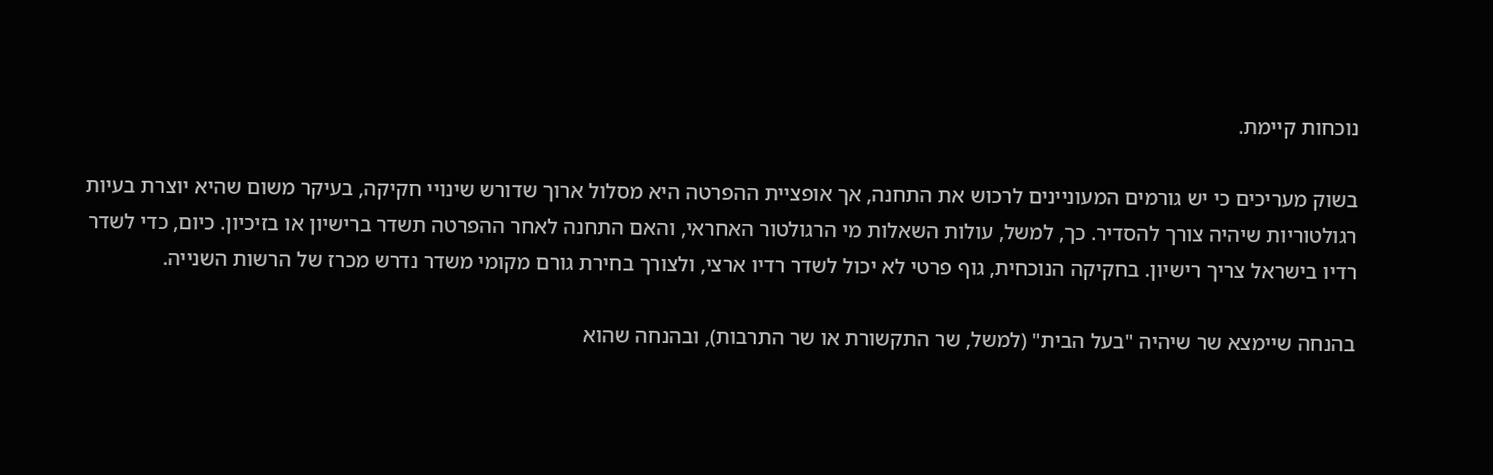נוכחות קיימת.

בשוק מעריכים כי יש גורמים המעוניינים לרכוש את התחנה, אך אופציית ההפרטה היא מסלול ארוך שדורש שינויי חקיקה, בעיקר משום שהיא יוצרת בעיות רגולטוריות שיהיה צורך להסדיר. כך, למשל, עולות השאלות מי הרגולטור האחראי, והאם התחנה לאחר ההפרטה תשדר ברישיון או בזיכיון. כיום, כדי לשדר רדיו בישראל צריך רישיון. בחקיקה הנוכחית, גוף פרטי לא יכול לשדר רדיו ארצי, ולצורך בחירת גורם מקומי משדר נדרש מכרז של הרשות השנייה.

בהנחה שיימצא שר שיהיה "בעל הבית" (למשל, שר התקשורת או שר התרבות), ובהנחה שהוא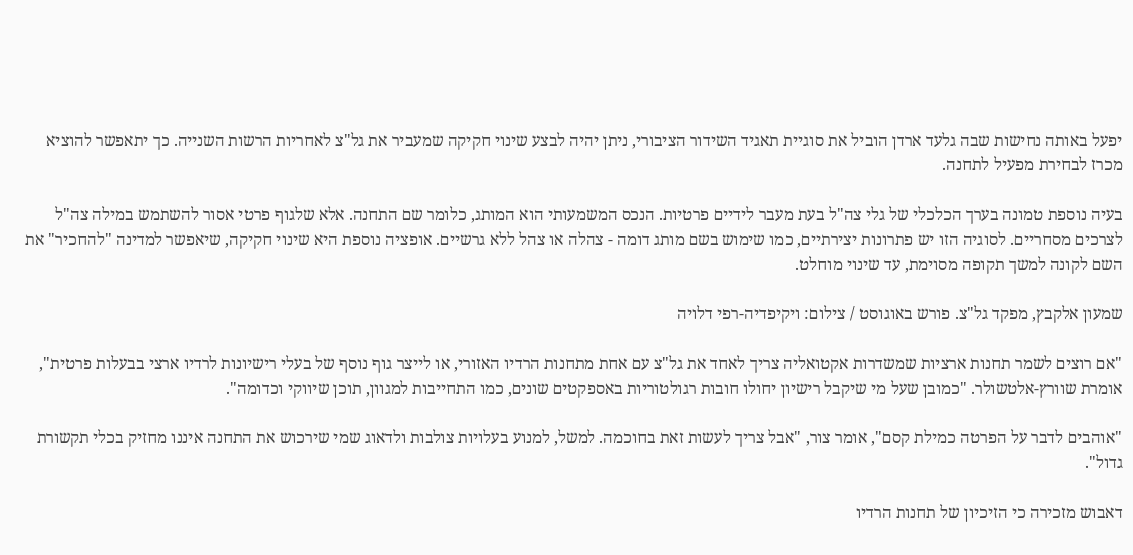יפעל באותה נחישות שבה גלעד ארדן הוביל את סוגיית תאגיד השידור הציבורי, ניתן יהיה לבצע שינוי חקיקה שמעביר את גל"צ לאחריות הרשות השנייה. כך יתאפשר להוציא מכרז לבחירת מפעיל לתחנה.

בעיה נוספת טמונה בערך הכלכלי של גלי צה"ל בעת מעבר לידיים פרטיות. הנכס המשמעותי הוא המותג, כלומר שם התחנה. אלא שלגוף פרטי אסור להשתמש במילה צה"ל לצרכים מסחריים. לסוגיה הזו יש פתרונות יצירתיים, כמו שימוש בשם מותג דומה - צהלה או צהל ללא גרשיים. אופציה נוספת היא שינוי חקיקה, שיאפשר למדינה "להחכיר" את השם לקונה למשך תקופה מסוימת, עד שינוי מוחלט.

שמעון אלקבץ, מפקד גל"צ. פורש באוגוסט / צילום: ויקיפדיה-רפי דלויה

"אם רוצים לשמר תחנות ארציות שמשדרות אקטואליה צריך לאחד את גל"צ עם אחת מתחנות הרדיו האזורי, או לייצר גוף נוסף של בעלי רישיונות לרדיו ארצי בבעלות פרטית", אומרת שוורץ-אלטשולר. "כמובן שעל מי שיקבל רישיון יחולו חובות רגולטוריות באספקטים שונים, כמו התחייבות למגוון, תוכן שיווקי וכדומה".

"אוהבים לדבר על הפרטה כמילת קסם", אומר צור, "אבל צריך לעשות זאת בחוכמה. למשל, למנוע בעלויות צולבות ולדאוג שמי שירכוש את התחנה איננו מחזיק בכלי תקשורת גדול".

דאבוש מזכירה כי הזיכיון של תחנות הרדיו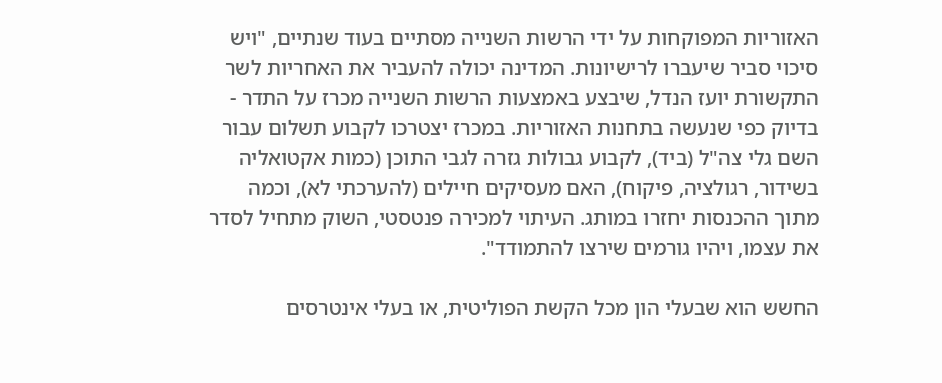האזוריות המפוקחות על ידי הרשות השנייה מסתיים בעוד שנתיים, "ויש סיכוי סביר שיעברו לרישיונות. המדינה יכולה להעביר את האחריות לשר התקשורת יועז הנדל, שיבצע באמצעות הרשות השנייה מכרז על התדר - בדיוק כפי שנעשה בתחנות האזוריות. במכרז יצטרכו לקבוע תשלום עבור השם גלי צה"ל (ביד), לקבוע גבולות גזרה לגבי התוכן (כמות אקטואליה בשידור, רגולציה, פיקוח), האם מעסיקים חיילים (להערכתי לא), וכמה מתוך ההכנסות יחזרו במותג. העיתוי למכירה פנטסטי, השוק מתחיל לסדר את עצמו, ויהיו גורמים שירצו להתמודד".

החשש הוא שבעלי הון מכל הקשת הפוליטית, או בעלי אינטרסים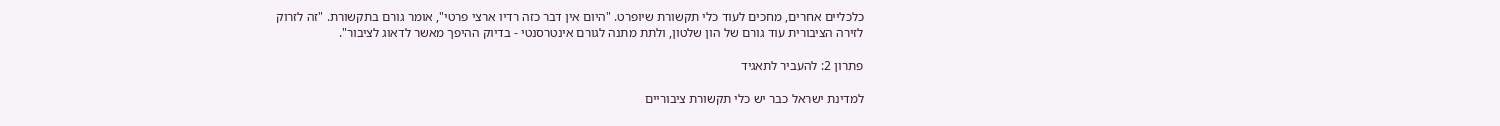כלכליים אחרים, מחכים לעוד כלי תקשורת שיופרט. "היום אין דבר כזה רדיו ארצי פרטי", אומר גורם בתקשורת. "זה לזרוק לזירה הציבורית עוד גורם של הון שלטון, ולתת מתנה לגורם אינטרסנטי - בדיוק ההיפך מאשר לדאוג לציבור".

פתרון 2: להעביר לתאגיד

למדינת ישראל כבר יש כלי תקשורת ציבוריים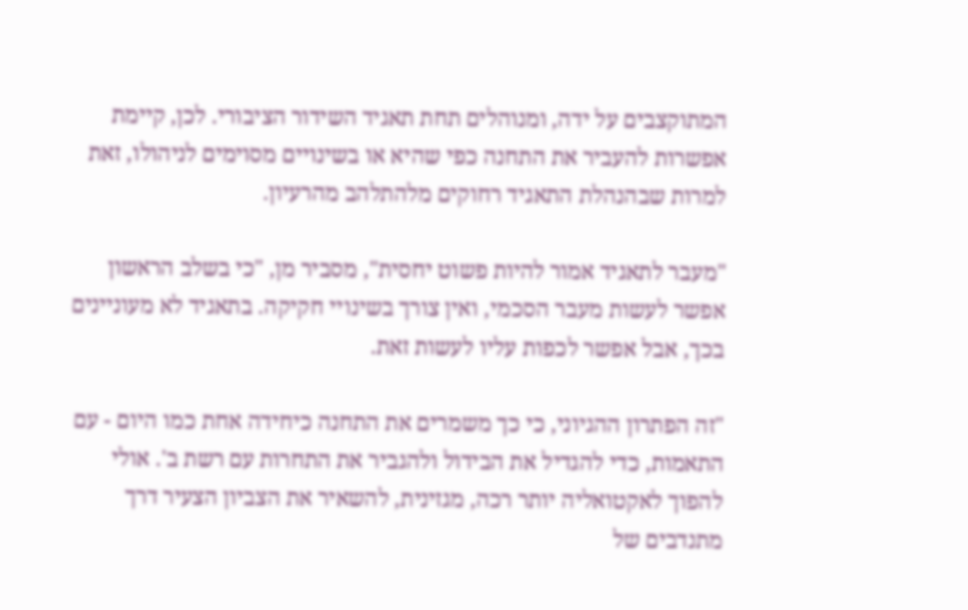המתוקצבים על ידה, ומנוהלים תחת תאגיד השידור הציבורי. לכן, קיימת אפשרות להעביר את התחנה כפי שהיא או בשינויים מסוימים לניהולו, זאת למרות שבהנהלת התאגיד רחוקים מלהתלהב מהרעיון.

"מעבר לתאגיד אמור להיות פשוט יחסית", מסביר מן, "כי בשלב הראשון אפשר לעשות מעבר הסכמי, ואין צורך בשינויי חקיקה. בתאגיד לא מעוניינים בכך, אבל אפשר לכפות עליו לעשות זאת.

"זה הפתרון ההגיוני, כי כך משמרים את התחנה כיחידה אחת כמו היום - עם התאמות, כדי להגדיל את הבידול ולהגביר את התחרות עם רשת ב'. אולי להפוך לאקטואליה יותר רכה, מגזינית, להשאיר את הצביון הצעיר דרך מתנדבים של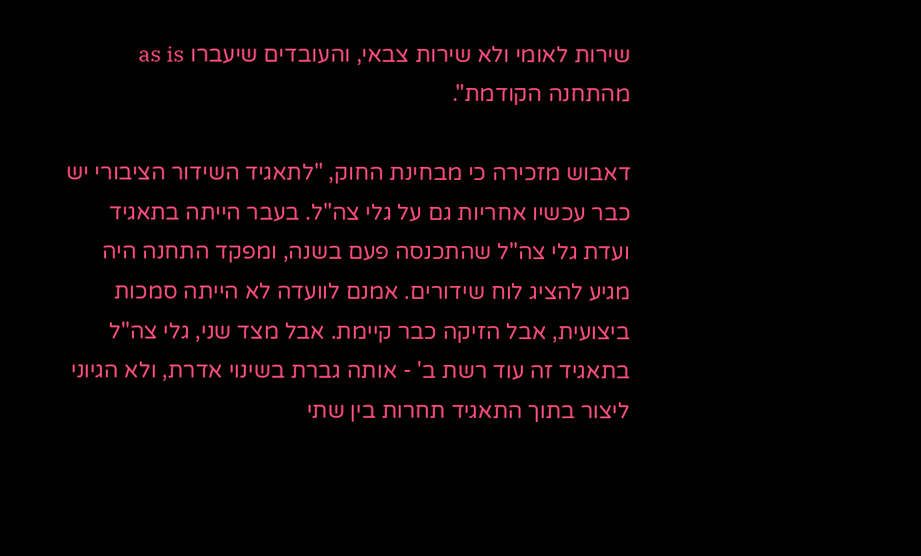שירות לאומי ולא שירות צבאי, והעובדים שיעברו as is מהתחנה הקודמת".

דאבוש מזכירה כי מבחינת החוק, "לתאגיד השידור הציבורי יש כבר עכשיו אחריות גם על גלי צה"ל. בעבר הייתה בתאגיד ועדת גלי צה"ל שהתכנסה פעם בשנה, ומפקד התחנה היה מגיע להציג לוח שידורים. אמנם לוועדה לא הייתה סמכות ביצועית, אבל הזיקה כבר קיימת. אבל מצד שני, גלי צה"ל בתאגיד זה עוד רשת ב' - אותה גברת בשינוי אדרת, ולא הגיוני ליצור בתוך התאגיד תחרות בין שתי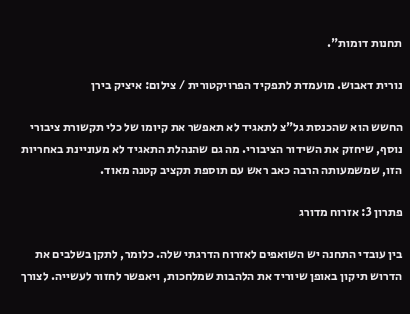תחנות דומות".

נורית דאבוש. מועמדת לתפקיד הפרויקטורית / צילום: איציק בירן

החשש הוא שהכנסת גל"צ לתאגיד לא תאפשר את קיומו של כלי תקשורת ציבורי נוסף, שיחזק את השידור הציבורי. מה גם שהנהלת התאגיד לא מעוניינת באחריות הזו, שמשמעותה הרבה כאב ראש עם תוספת תקציב קטנה מאוד.

פתרון 3: אזרוח מדורג

בין עובדי התחנה יש השואפים לאזרוח הדרגתי שלה. כלומר, לתקן בשלבים את הדרוש תיקון באופן שיוריד את הלהבות שמלחכות, ויאפשר לחזור לעשייה. לצורך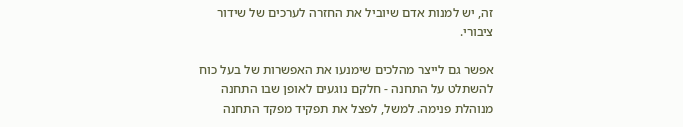זה, יש למנות אדם שיוביל את החזרה לערכים של שידור ציבורי.

אפשר גם לייצר מהלכים שימנעו את האפשרות של בעל כוח להשתלט על התחנה - חלקם נוגעים לאופן שבו התחנה מנוהלת פנימה. למשל, לפצל את תפקיד מפקד התחנה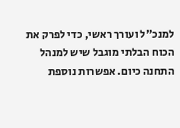למנכ"ל ועורך ראשי, כדי לפרק את הכוח הבלתי מוגבל שיש למנהל התחנה כיום. אפשרות נוספת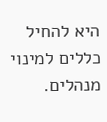היא להחיל כללים למינוי מנהלים.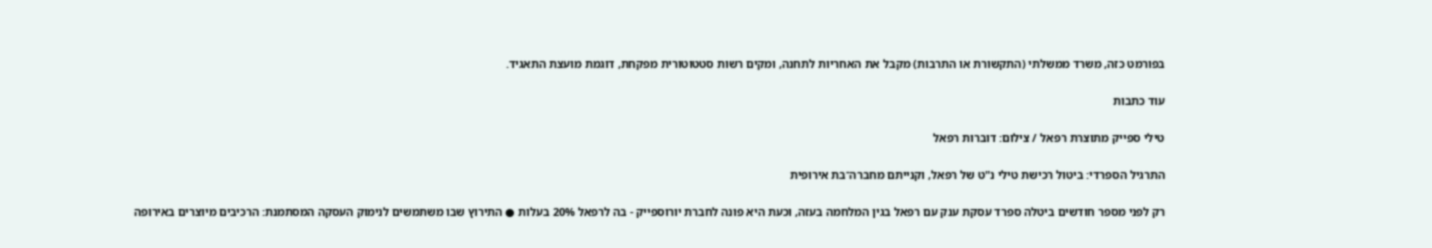בפורמט כזה, משרד ממשלתי (התקשורת או התרבות) מקבל את האחריות לתחנה, ומקים רשות סטטוטורית מפקחת, דוגמת מועצת התאגיד.

עוד כתבות

טילי ספייק מתוצרת רפאל / צילום: דוברות רפאל

התרגיל הספרדי: ביטול רכישת טילי נ"ט של רפאל, וקנייתם מחברה־בת אירופית

רק לפני מספר חודשים ביטלה ספרד עסקת ענק עם רפאל בגין המלחמה בעזה, וכעת היא פונה לחברת יורוספייק - בה לרפאל 20% בעלות ● התירוץ שבו משתמשים לנימוק העסקה המסתמנת: הרכיבים מיוצרים באירופה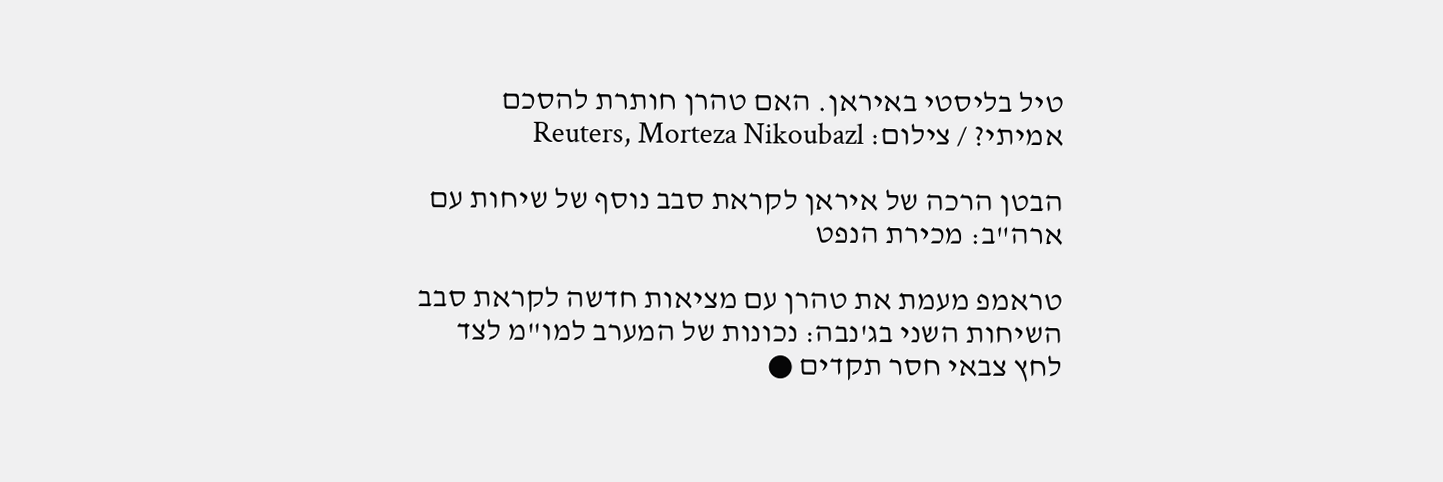טיל בליסטי באיראן. האם טהרן חותרת להסכם אמיתי? / צילום: Reuters, Morteza Nikoubazl

הבטן הרכה של איראן לקראת סבב נוסף של שיחות עם ארה"ב: מכירת הנפט

טראמפ מעמת את טהרן עם מציאות חדשה לקראת סבב השיחות השני בג'נבה: נכונות של המערב למו"מ לצד לחץ צבאי חסר תקדים ●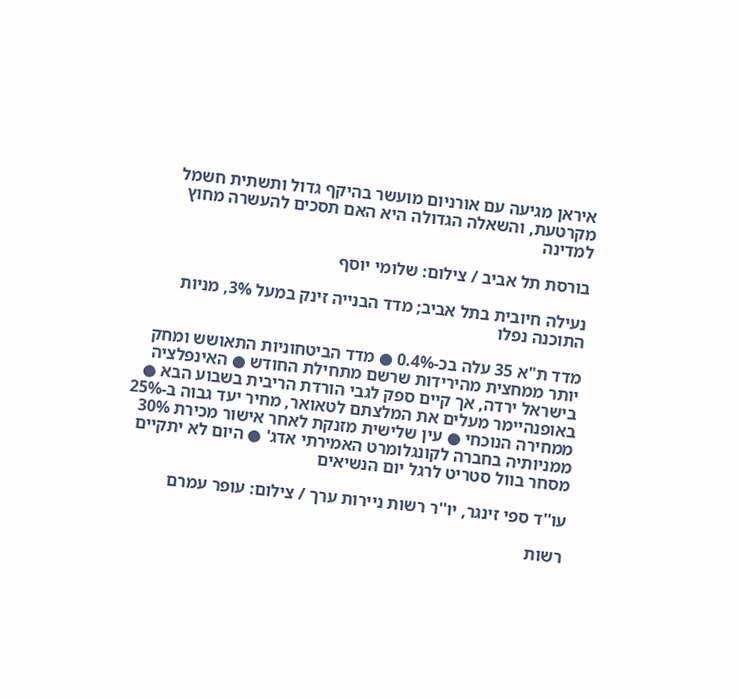איראן מגיעה עם אורניום מועשר בהיקף גדול ותשתית חשמל מקרטעת, והשאלה הגדולה היא האם תסכים להעשרה מחוץ למדינה

בורסת תל אביב / צילום: שלומי יוסף

נעילה חיובית בתל אביב; מדד הבנייה זינק במעל 3%, מניות התוכנה נפלו

מדד ת"א 35 עלה בכ-0.4% ● מדד הביטחוניות התאושש ומחק יותר ממחצית מהירידות שרשם מתחילת החודש ● האינפלציה בישראל ירדה, אך קיים ספק לגבי הורדת הריבית בשבוע הבא ● באופנהיימר מעלים את המלצתם לטאואר, מחיר יעד גבוה ב-25% ממחירה הנוכחי ● עין שלישית מזנקת לאחר אישור מכירת 30% ממניותיה בחברה לקונגלומרט האמירתי אדג' ● היום לא יתקיים מסחר בוול סטריט לרגל יום הנשיאים

עו''ד ספי זינגר, יו''ר רשות ניירות ערך / צילום: עופר עמרם

רשות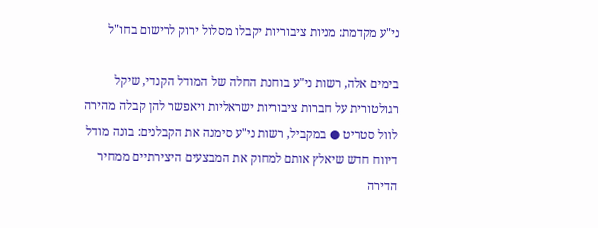ני"ע מקדמת: מניות ציבוריות יקבלו מסלול ירוק לרישום בחו"ל

בימים אלה, רשות ני"ע בוחנת החלה של המודל הקנדי, שיקל רגולטורית על חברות ציבוריות ישראליות ויאפשר להן קבלה מהירה לוול סטריט ● במקביל, רשות ני"ע סימנה את הקבלנים: בונה מודל דיווח חדש שיאלץ אותם למחוק את המבצעים היצירתיים ממחיר הדירה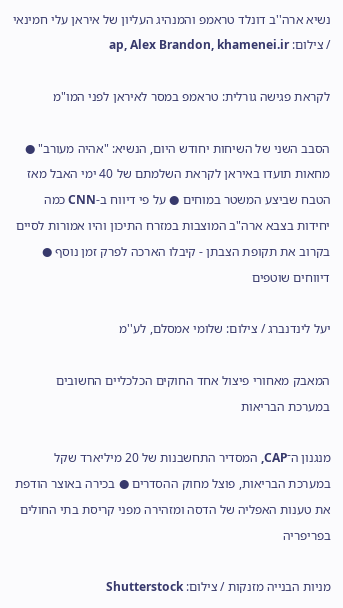נשיא ארה''ב דונלד טראמפ והמנהיג העליון של איראן עלי חמינאי / צילום: ap, Alex Brandon, khamenei.ir

לקראת פגישה גורלית: טראמפ במסר לאיראן לפני המו"מ

הסבב השני של השיחות יחודש היום, הנשיא: "אהיה מעורב" ● מחאות תועדו באיראן לקראת השלמתם של 40 ימי האבל מאז הטבח שביצע המשטר במוחים ● על פי דיווח ב-CNN כמה יחידות בצבא ארה"ב המוצבות במזרח התיכון והיו אמורות לסיים בקרוב את תקופת הצבתן - קיבלו הארכה לפרק זמן נוסף ● דיווחים שוטפים

יעל לינדנברג / צילום: שלומי אמסלם, לע''מ

המאבק מאחורי פיצול אחד החוקים הכלכליים החשובים במערכת הבריאות

מנגנון ה־CAP, המסדיר התחשבנות של 20 מיליארד שקל במערכת הבריאות, פוצל מחוק ההסדרים ● בכירה באוצר הודפת את טענות האפליה של הדסה ומזהירה מפני קריסת בתי החולים בפריפריה

מניות הבנייה מזנקות / צילום: Shutterstock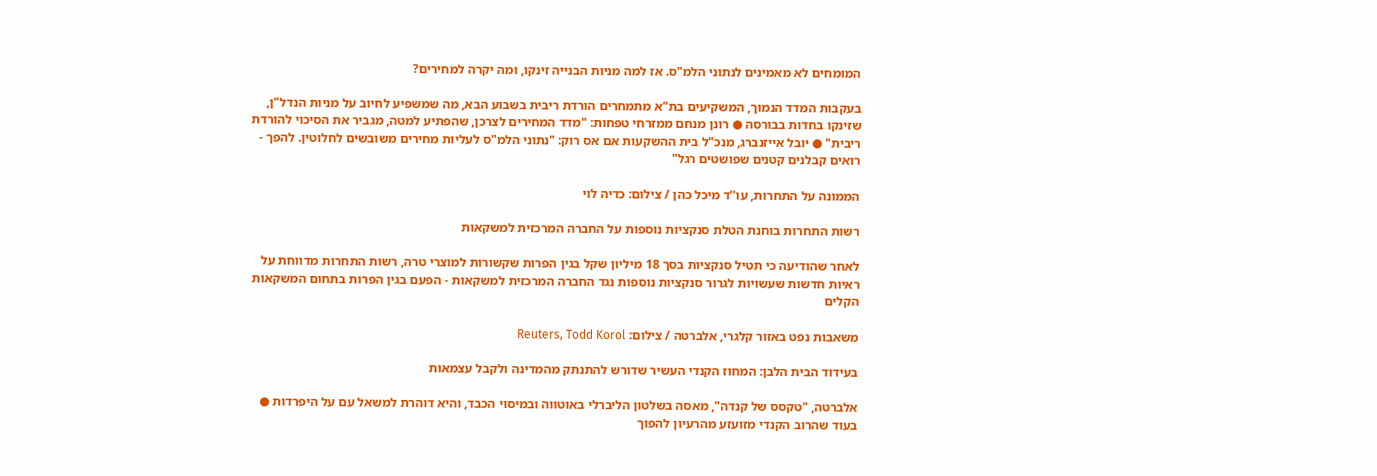המומחים לא מאמינים לנתוני הלמ"ס. אז למה מניות הבנייה זינקו, ומה יקרה למחירים?

בעקבות המדד הנמוך, המשקיעים בת"א מתמחרים הורדת ריבית בשבוע הבא, מה שמשפיע לחיוב על מניות הנדל"ן, שזינקו בחדות בבורסה ● רונן מנחם ממזרחי טפחות: "מדד המחירים לצרכן, שהפתיע למטה, מגביר את הסיכוי להורדת ריבית" ● יובל אייזנברג, מנכ"ל בית ההשקעות אם אס רוק: "נתוני הלמ"ס לעליות מחירים משובשים לחלוטין. להפך - רואים קבלנים קטנים שפושטים רגל"

הממונה על התחרות, עו''ד מיכל כהן / צילום: כדיה לוי

רשות התחרות בוחנת הטלת סנקציות נוספות על החברה המרכזית למשקאות

לאחר שהודיעה כי תטיל סנקציות בסך 18 מיליון שקל בגין הפרות שקשורות למוצרי טרה, רשות התחרות מדווחת על ראיות חדשות שעשויות לגרור סנקציות נוספות נגד החברה המרכזית למשקאות - הפעם בגין הפרות בתחום המשקאות הקלים

משאבות נפט באזור קלגרי, אלברטה / צילום: Reuters, Todd Korol

בעידוד הבית הלבן: המחוז הקנדי העשיר שדורש להתנתק מהמדינה ולקבל עצמאות

אלברטה, "טקסס של קנדה", מאסה בשלטון הליברלי באוטווה ובמיסוי הכבד, והיא דוהרת למשאל עם על היפרדות ● בעוד שהרוב הקנדי מזועזע מהרעיון להפוך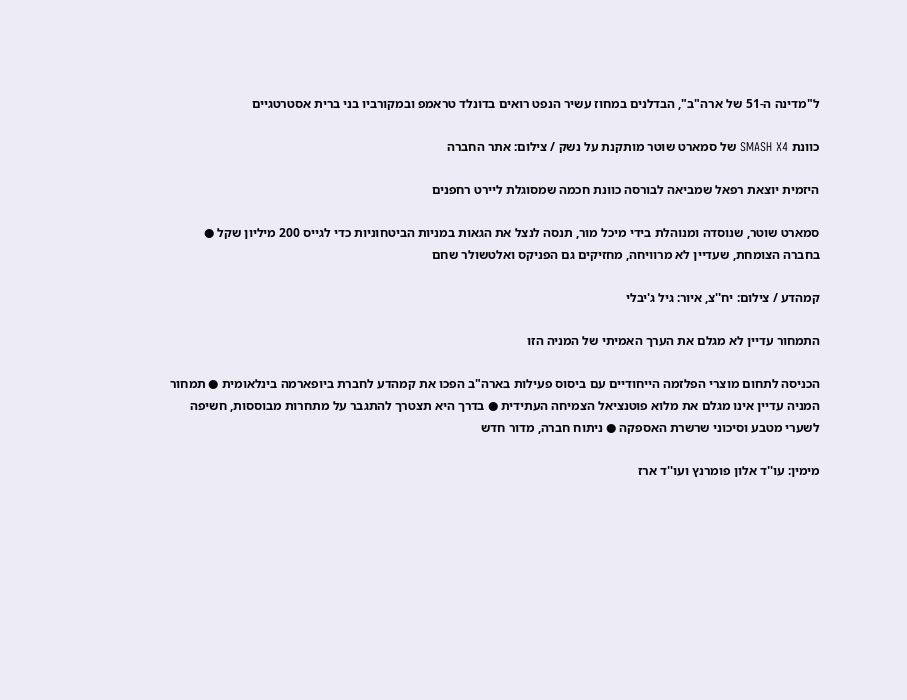ל"מדינה ה-51 של ארה"ב", הבדלנים במחוז עשיר הנפט רואים בדונלד טראמפ ובמקורביו בני ברית אסטרטגיים

כוונת SMASH X4 של סמארט שוטר מותקנת על נשק / צילום: אתר החברה

היזמית יוצאת רפאל שמביאה לבורסה כוונת חכמה שמסוגלת ליירט רחפנים

סמארט שוטר, שנוסדה ומנוהלת בידי מיכל מור, תנסה לנצל את הגאות במניות הביטחוניות כדי לגייס 200 מיליון שקל ● בחברה הצומחת, שעדיין לא מרוויחה, מחזיקים גם הפניקס ואלטשולר שחם

קמהדע / צילום: יח''צ, איור: גיל ג'יבלי

התמחור עדיין לא מגלם את הערך האמיתי של המניה הזו

הכניסה לתחום מוצרי הפלזמה הייחודיים עם ביסוס פעילות בארה"ב הפכו את קמהדע לחברת ביופארמה בינלאומית ● תמחור המניה עדיין אינו מגלם את מלוא פוטנציאל הצמיחה העתידית ● בדרך היא תצטרך להתגבר על מתחרות מבוססות, חשיפה לשערי מטבע וסיכוני שרשרת האספקה ● ניתוח חברה, מדור חדש

מימין: עו''ד אלון פומרנץ ועו''ד ארז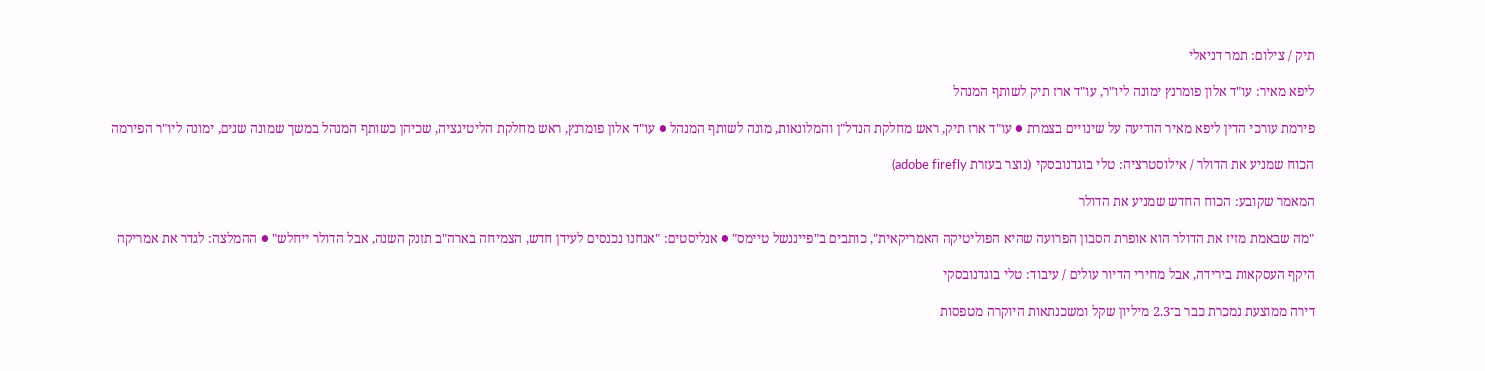תיק / צילום: תמר דניאלי

ליפא מאיר: עו"ד אלון פומרנץ ימונה ליו"ר, עו"ד ארז תיק לשותף המנהל

פירמת עורכי הדין ליפא מאיר הודיעה על שינויים בצמרת ● עו"ד ארז תיק, ראש מחלקת הנדל"ן והמלונאות, מונה לשותף המנהל ● עו"ד אלון פומרנץ, ראש מחלקת הליטיגציה, שכיהן כשותף המנהל במשך שמונה שנים, ימונה ליו"ר הפירמה

הכוח שמניע את הדולר / אילוסטרציה: טלי בוגדנובסקי (נוצר בעזרת adobe firefly)

המאמר שקובע: הכוח החדש שמניע את הדולר

"מה שבאמת מזיז את הדולר הוא אופרת הסבון הפרועה שהיא הפוליטיקה האמריקאית", כותבים ב"פייננשל טיימס" ● אנליסטים: "אנחנו נכנסים לעידן חדש, הצמיחה בארה"ב תזנק השנה, אבל הדולר ייחלש" ● ההמלצה: לגדר את אמריקה

היקף העסקאות בירידה, אבל מחירי הדיור עולים / עיבוד: טלי בוגדנובסקי

דירה ממוצעת נמכרת כבר ב־2.3 מיליון שקל ומשכנתאות היוקרה מטפסות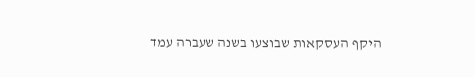היקף העסקאות שבוצעו בשנה שעברה עמד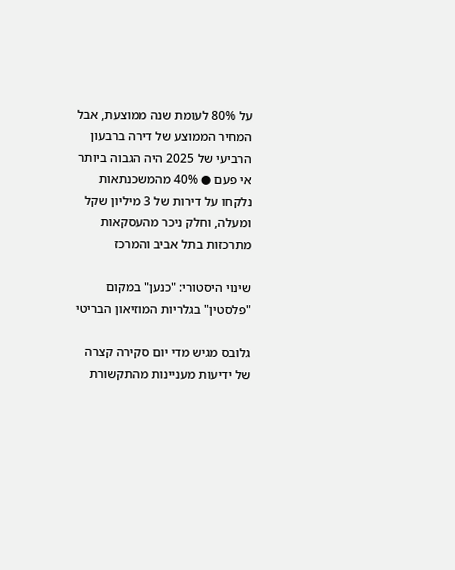על 80% לעומת שנה ממוצעת, אבל המחיר הממוצע של דירה ברבעון הרביעי של 2025 היה הגבוה ביותר אי פעם ● 40% מהמשכנתאות נלקחו על דירות של 3 מיליון שקל ומעלה, וחלק ניכר מהעסקאות מתרכזות בתל אביב והמרכז

שינוי היסטורי: "כנען" במקום "פלסטין" בגלריות המוזיאון הבריטי

גלובס מגיש מדי יום סקירה קצרה של ידיעות מעניינות מהתקשורת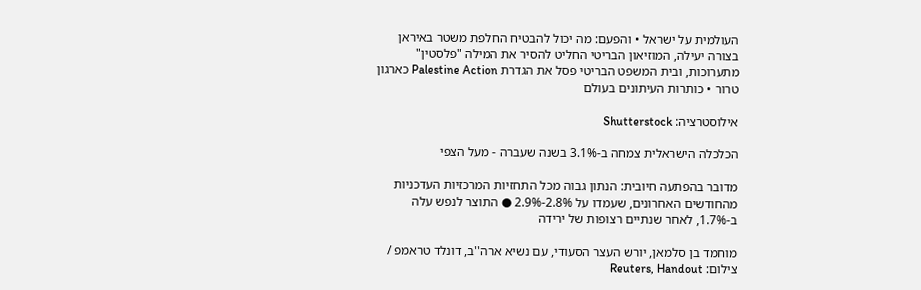העולמית על ישראל • והפעם: מה יכול להבטיח החלפת משטר באיראן בצורה יעילה, המוזיאון הבריטי החליט להסיר את המילה "פלסטין" מתערוכות, ובית המשפט הבריטי פסל את הגדרת Palestine Action כארגון טרור • כותרות העיתונים בעולם

אילוסטרציה: Shutterstock

הכלכלה הישראלית צמחה ב-3.1% בשנה שעברה - מעל הצפי

מדובר בהפתעה חיובית: הנתון גבוה מכל התחזיות המרכזיות העדכניות מהחודשים האחרונים, שעמדו על 2.8%-2.9% ● התוצר לנפש עלה ב-1.7%, לאחר שנתיים רצופות של ירידה

מוחמד בן סלמאן, יורש העצר הסעודי, עם נשיא ארה''ב, דונלד טראמפ / צילום: Reuters, Handout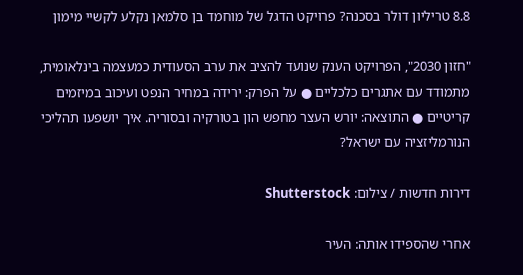8.8 טריליון דולר בסכנה? פרויקט הדגל של מוחמד בן סלמאן נקלע לקשיי מימון

"חזון 2030", הפרויקט הענק שנועד להציב את ערב הסעודית כמעצמה בינלאומית, מתמודד עם אתגרים כלכליים ● על הפרק: ירידה במחיר הנפט ועיכוב במיזמים קריטיים ● התוצאה: יורש העצר מחפש הון בטורקיה ובסוריה. איך יושפעו תהליכי הנורמליזציה עם ישראל?

דירות חדשות / צילום: Shutterstock

אחרי שהספידו אותה: העיר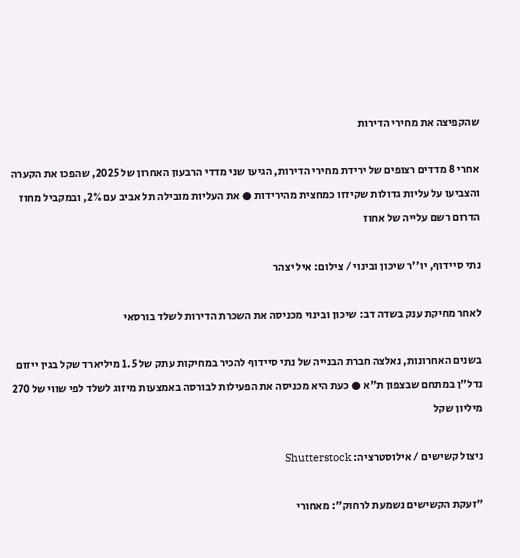שהקפיצה את מחירי הדירות

אחרי 8 מדדים רצופים של ירידת מחירי הדירות, הגיעו שני מדדי הרבעון האחרון של 2025, שהפכו את הקערה והצביעו על עליות גדולות שקיזזו כמחצית מהירידות ● את העליות מובילה תל אביב עם 2%, ובמקביל מחוז הדרום רשם עלייה של אחוז

נתי סיידוף, יו''ר שיכון ובינוי / צילום: איל יצהר

לאחר מחיקת ענק בשדה דב: שיכון ובינוי מכניסה את השכרת הדירות לשלד בורסאי

בשנים האחרונות, נאלצה חברת הבנייה של נתי סיידוף להכיר במחיקות עתק של 1.5 מיליארד שקל בגין ייזום נדל"ן במתחם שבצפון ת"א ● כעת היא מכניסה את הפעילות לבורסה באמצעות מיזוג לשלד לפי שווי של 270 מיליון שקל

ניצול קשישים / אילוסטרציה: Shutterstock

"זעקת הקשישים נשמעת לרחוק": מאחורי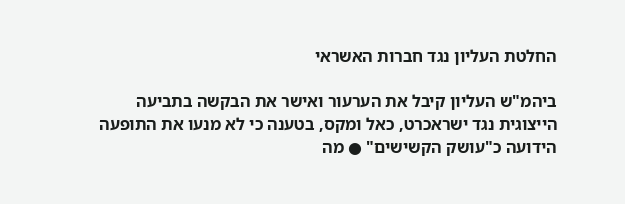החלטת העליון נגד חברות האשראי

ביהמ"ש העליון קיבל את הערעור ואישר את הבקשה בתביעה הייצוגית נגד ישראכרט, כאל ומקס, בטענה כי לא מנעו את התופעה הידועה כ"עושק הקשישים" ● מה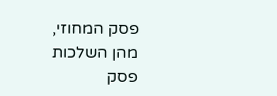פסק המחוזי, מהן השלכות פסק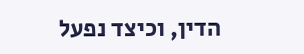הדין, וכיצד נפעל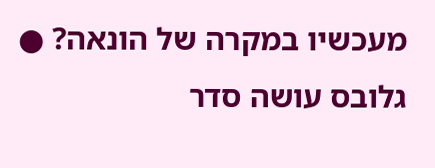מעכשיו במקרה של הונאה? ● גלובס עושה סדר